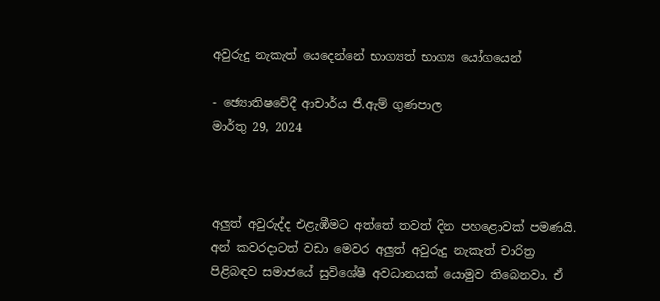අවුරුදු නැකැත් යෙදෙන්නේ භාග්‍යත් භාග්‍ය යෝගයෙන්

- ඡ්‍යොතිෂවේදී ආචාර්ය ජී.ඇම් ගුණපාල
මාර්තු 29, 2024



අලුත් අවුරුද්ද එළැඹීමට අත්තේ තවත් දින පහළොවක් පමණයි. අන් කවරදාටත් වඩා මෙවර අලුත් අවුරුදු නැකැත් චාරිත්‍ර පිළිබඳව සමාජයේ සුවිශේෂී අවධානයක් යොමුව තිබෙනවා. ඒ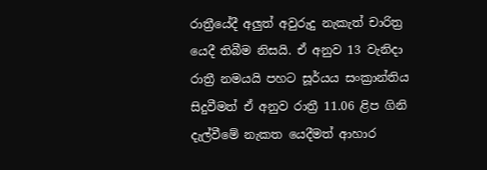රාත්‍රීයේදී අලුත් අවුරුදු නැකැත් චාරිත්‍ර යෙදී තිබීම නිසයි. ඒ අනුව 13 වැනිදා රාත්‍රී නමයයි පහට සූර්යය සංක්‍රාන්තිය සිදුවීමත් ඒ අනුව රාත්‍රී 11.06 ළිප ගිනි දැල්වීමේ නැකත යෙදීමත් ආහාර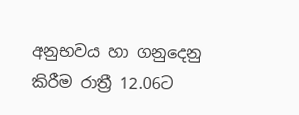අනුභවය හා ගනුදෙනු කිරීම රාත්‍රී 12.06ට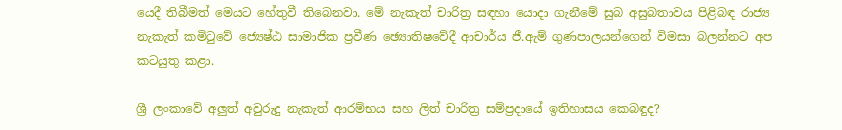යෙදී තිබීමත් මෙයට හේතුවී තිබෙනවා. මේ නැකැත් චාරිත්‍ර සඳහා යොදා ගැනීමේ සුබ අසුබතාවය පිළිබඳ රාජ්‍ය නැකැත් කමිටුවේ ජ්‍යෙෂ්ඨ සාමාජික ප්‍රවීණ ඡ්‍යොතිෂවේදී ආචාර්ය ජී.ඇම් ගුණපාලයන්ගෙන් විමසා බලන්නට අප කටයුතු කළා.

ශ්‍රී ලංකාවේ අලුත් අවුරුදු නැකැත් ආරම්භය සහ ලිත් චාරිත්‍ර සම්ප්‍රදායේ ඉතිහාසය කෙබඳුද?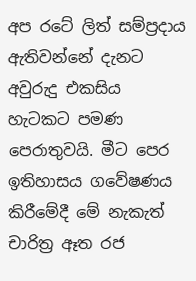අප රටේ ලිත් සම්ප්‍රදාය ඇතිවන්නේ දැනට අවුරුදු එකසිය හැටකට පමණ පෙරාතුවයි. මීට පෙර ඉතිහාසය ගවේෂණය කිරීමේදී මේ නැකැත් චාරිත්‍ර ඈත රජ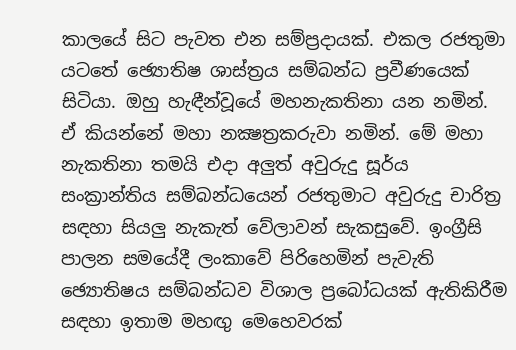කාලයේ සිට පැවත එන සම්ප්‍රදායක්. එකල රජතුමා යටතේ ඡ්‍යොතිෂ ශාස්ත්‍රය සම්බන්ධ ප්‍රවීණයෙක් සිටියා. ඔහු හැඳීන්වූයේ මහනැකතිනා යන නමින්. ඒ කියන්නේ මහා නක්‍ෂත්‍රකරුවා නමින්. මේ මහා නැකතිනා තමයි එදා අලුත් අවුරුදු සූර්ය සංක්‍රාන්තිය සම්බන්ධයෙන් රජතුමාට අවුරුදු චාරිත්‍ර සඳහා සියලු නැකැත් වේලාවන් සැකසුවේ. ඉංග්‍රීසි පාලන සමයේදී ලංකාවේ පිරිහෙමින් පැවැති ඡ්‍යොතිෂය සම්බන්ධව විශාල ප්‍රබෝධයක් ඇතිකිරීම සඳහා ඉතාම මහඟු මෙහෙවරක්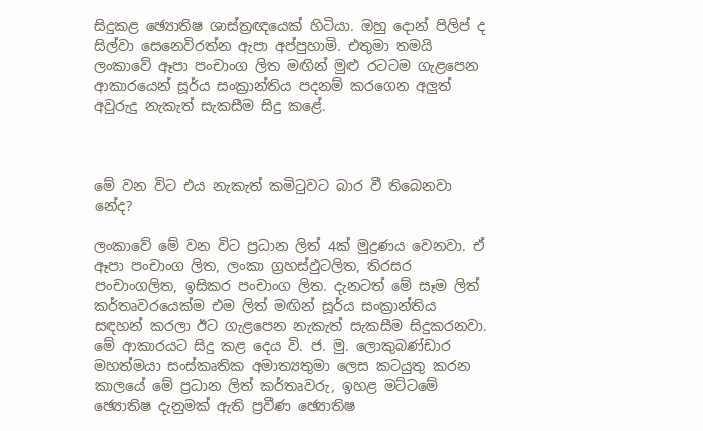සිදුකළ ඡ්‍යොතිෂ ශාස්ත්‍රඥයෙක් හිටියා. ඔහු දොන් පිලිප් ද සිල්වා සෙනෙවිරත්න ඇපා අප්පුහාමි. එතුමා තමයි ලංකාවේ ඈපා පංචාංග ලිත මඟින් මුළු රටටම ගැළපෙන ආකාරයෙන් සූර්ය සංක්‍රාන්තිය පදනම් කරගෙන අලුත් අවුරුදු නැකැත් සැකසීම සිදු කළේ.



මේ වන විට එය නැකැත් කමිටුවට බාර වී තිබෙනවා නේද?

ලංකාවේ මේ වන විට ප්‍රධාන ලිත් 4ක් මුද්‍රණය වෙනවා. ඒ ඈපා පංචාංග ලිත, ලංකා ග්‍රහස්ඵුටලිත, තිරසර පංචාංගලිත, ඉසිකර පංචාංග ලිත. දැනටත් මේ සෑම ලිත් කර්තෘවරයෙක්ම එම ලිත් මඟින් සූර්ය සංක්‍රාන්තිය සඳහන් කරලා ඊට ගැළපෙන නැකැත් සැකසීම සිදුකරනවා. මේ ආකාරයට සිදු කළ දෙය වි. ජ. මු. ලොකුබණ්ඩාර මහත්මයා සංස්කෘතික අමාත්‍යතුමා ලෙස කටයුතු කරන කාලයේ මේ ප්‍රධාන ලිත් කර්තෘවරු, ඉහළ මට්ටමේ ඡ්‍යොතිෂ දැනුමක් ඇති ප්‍රවීණ ඡ්‍යොතිෂ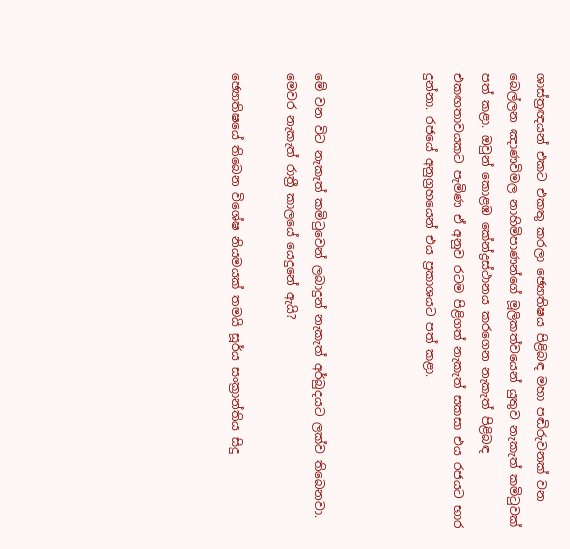ශාස්ත්‍රඥයන් එකට එකතු කරලා ඡ්‍යොතිෂය පිළිබඳ මහා පඬිරුවනක් වන බෙල්ලන ඤාණවිමල නාහිමිපාණන්ගේ මූලිකත්වයෙන් යුතුව නැකැත් කමිටුවක් පත් කළා. ඔවුන් කොළඹ කේන්ද්‍රස්ථානය කරගෙන නැකැත් පිළිබඳ එකඟතාවයකට පැමිණ ඒ අනුව රටම පිළිගත් නැකැත් සකසා එය රජයට භාර දුන්නා. රජයේ අනුග්‍රහයෙන් එය ප්‍රකාශයට පත් කළා.



මේ වන විට නැකැත් කමිටුවෙන් ලබාදුන් නැකැත් අර්බුදයට ලක්ව තිබෙනවා. මෙවර නැකැත් රාත්‍රී කාලයේ යෙදුනේ ඇයි?

ඡ්‍යොතිෂයේ තිබෙන විශේෂ නියමයක් තමයි සූර්ය සංක්‍රාන්තිය සිදු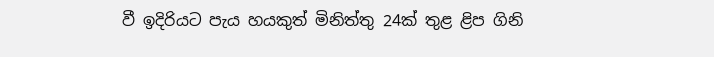වී ඉදිරියට පැය හයකුත් මිනිත්තු 24ක් තුළ ළිප ගිනි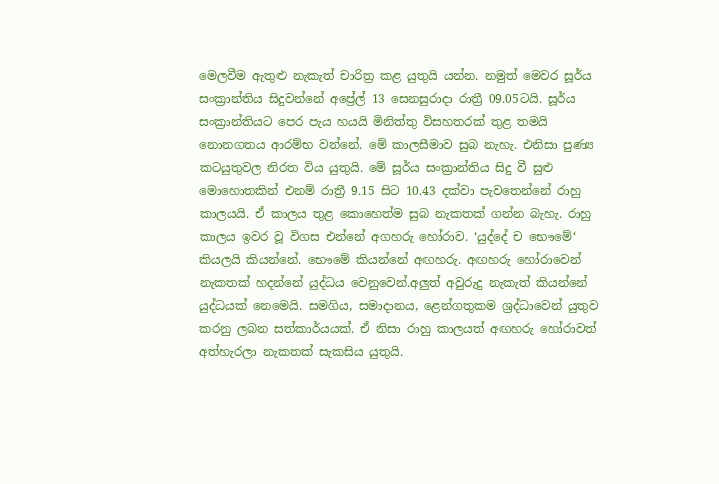මෙලවීම ඇතුළු නැකැත් චාරිත්‍ර කළ යුතුයි යන්න. නමුත් මෙවර සූර්ය සංක්‍රාන්තිය සිදුවන්නේ අප්‍රේල් 13 සෙනසුරාදා රාත්‍රී 09.05ටයි. සූර්ය සංක්‍රාන්තියට පෙර පැය හයයි මිනිත්තු විසහතරක් තුළ තමයි නොනගතය ආරම්භ වන්නේ. මේ කාලසීමාව සුබ නැහැ. එනිසා පුණ්‍ය කටයුතුවල නිරත විය යුතුයි. මේ සූර්ය සංක්‍රාන්තිය සිදු වී සුළු මොහොතකින් එනම් රාත්‍රී 9.15 සිට 10.43 දක්වා පැවතෙන්නේ රාහු කාලයයි. ඒ කාලය තුළ කොහෙත්ම සුබ නැකතක් ගන්න බැහැ. රාහු කාලය ඉවර වූ විගස එන්නේ අගහරු හෝරාව. ‘යුද්දේ ච භෞමේ‘ කියලයි කියන්නේ. භෞමේ කියන්නේ අඟහරු. අඟහරු හෝරාවෙන් නැකතක් හදන්නේ යුද්ධය වෙනුවෙන්.අලුත් අවුරුදු නැකැත් කියන්නේ යුද්ධයක් නෙමෙයි. සමගිය, සමාදානය, ළෙන්ගතුකම ශ්‍රද්ධාවෙන් යුතුව කරනු ලබන සත්කාර්යයක්. ඒ නිසා රාහු කාලයත් අඟහරු හෝරාවත් අත්හැරලා නැකතක් සැකසිය යුතුයි.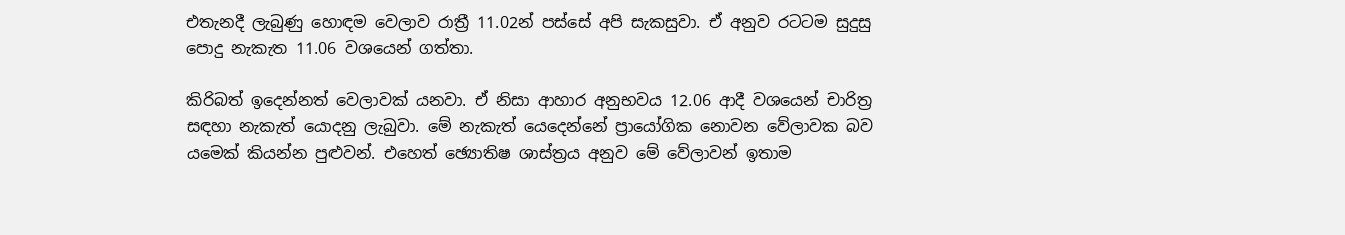එතැනදී ලැබුණු හොඳම වෙලාව රාත්‍රී 11.02න් පස්සේ අපි සැකසුවා. ඒ අනුව රටටම සුදුසු පොදු නැකැත 11.06 වශයෙන් ගත්තා.

කිරිබත් ඉදෙන්නත් වෙලාවක් යනවා. ඒ නිසා ආහාර අනුභවය 12.06 ආදී වශයෙන් චාරිත්‍ර සඳහා නැකැත් යොදනු ලැබුවා. මේ නැකැත් යෙදෙන්නේ ප්‍රායෝගික නොවන වේලාවක බව යමෙක් කියන්න පුළුවන්. එහෙත් ඡ්‍යොතිෂ ශාස්ත්‍රය අනුව මේ වේලාවන් ඉතාම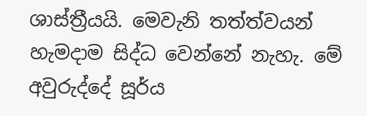ශාස්ත්‍රීයයි. මෙවැනි තත්ත්වයන් හැමදාම සිද්ධ වෙන්නේ නැහැ. මේ අවුරුද්දේ සූර්ය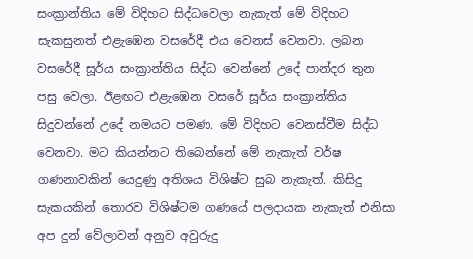සංක්‍රාන්තිය මේ විදිහට සිද්ධවෙලා නැකැත් මේ විදිහට සැකසුනත් එළැඹෙන වසරේදී එය වෙනස් වෙනවා. ලබන වසරේදී සූර්ය සංක්‍රාන්තිය සිද්ධ වෙන්නේ උදේ පාන්දර තුන පසු වෙලා. ඊළඟට එළැඹෙන වසරේ සූර්ය සංක්‍රාන්තිය සිදුවන්නේ උදේ නමයට පමණ. මේ විදිහට වෙනස්වීම සිද්ධ වෙනවා. මට කියන්නට තිබෙන්නේ මේ නැකැත් වර්ෂ ගණනාවකින් යෙදුණු අතිශය විශිෂ්ට සුබ නැකැත්. කිසිදු සැකයකින් තොරව විශිෂ්ටම ගණයේ පලදායක නැකැත් එනිසා අප දුන් වේලාවන් අනුව අවුරුදු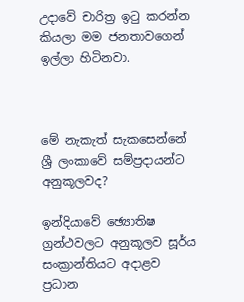උදාවේ චාරිත්‍ර ඉටු කරන්න කියලා මම ජනතාවගෙන් ඉල්ලා හිටිනවා.



මේ නැකැත් සැකසෙන්නේ ශ්‍රී ලංකාවේ සම්ප්‍රදායන්ට අනුකූලවද?

ඉන්දියාවේ ඡ්‍යොතිෂ ග්‍රන්ථවලට අනුකූලව සූර්ය සංක්‍රාන්තියට අදාළව ප්‍රධාන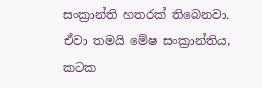සංක්‍රාන්ති හතරක් තිබෙනවා. ඒවා තමයි මේෂ සංක්‍රාන්තිය, කටක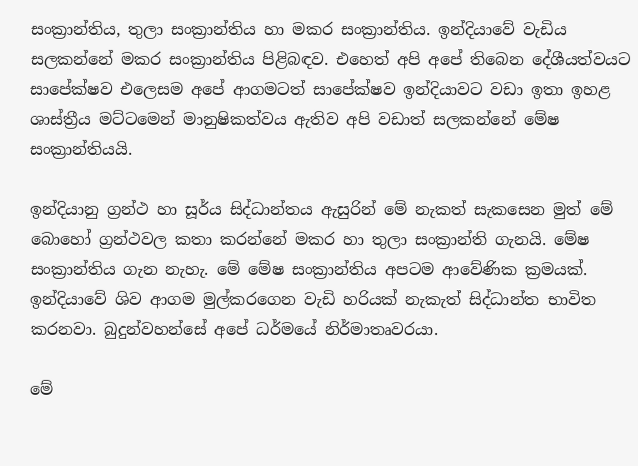සංක්‍රාන්තිය, තුලා සංක්‍රාන්තිය හා මකර සංක්‍රාන්තිය. ඉන්දියාවේ වැඩිය සලකන්නේ මකර සංක්‍රාන්තිය පිළිබඳව. එහෙත් අපි අපේ තිබෙන දේශීයත්වයට සාපේක්ෂව එලෙසම අපේ ආගමටත් සාපේක්ෂව ඉන්දියාවට වඩා ඉතා ඉහළ ශාස්ත්‍රීය මට්ටමෙන් මානුෂිකත්වය ඇතිව අපි වඩාත් සලකන්නේ මේෂ සංක්‍රාන්තියයි.

ඉන්දියානු ග්‍රන්ථ හා සූර්ය සිද්ධාන්තය ඇසුරින් මේ නැකත් සැකසෙන මුත් මේ බොහෝ ග්‍රන්ථවල කතා කරන්නේ මකර හා තුලා සංක්‍රාන්ති ගැනයි. මේෂ සංක්‍රාන්තිය ගැන නැහැ. මේ මේෂ සංක්‍රාන්තිය අපටම ආවේණික ක්‍රමයක්. ඉන්දියාවේ ශිව ආගම මුල්කරගෙන වැඩි හරියක් නැකැත් සිද්ධාන්ත භාවිත කරනවා. බුදුන්වහන්සේ අපේ ධර්මයේ නිර්මාතෘවරයා.

මේ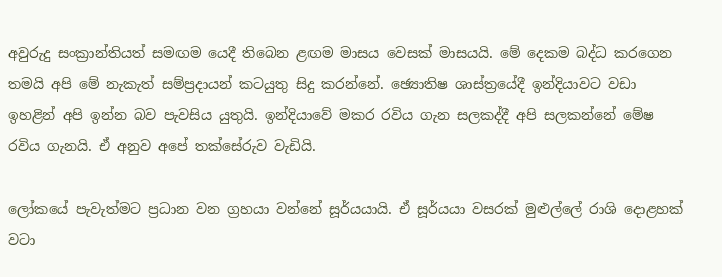අවුරුදු සංක්‍රාන්තියත් සමඟම යෙදී තිබෙන ළඟම මාසය වෙසක් මාසයයි. මේ දෙකම බද්ධ කරගෙන තමයි අපි මේ නැකැත් සම්ප්‍රදායන් කටයුතු සිදු කරන්නේ. ඡ්‍යොතිෂ ශාස්ත්‍රයේදී ඉන්දියාවට වඩා ඉහළින් අපි ඉන්න බව පැවසිය යුතුයි. ඉන්දියාවේ මකර රවිය ගැන සලකද්දී අපි සලකන්නේ මේෂ රවිය ගැනයි. ඒ අනුව අපේ තක්සේරුව වැඩියි.

ලෝකයේ පැවැත්මට ප්‍රධාන වන ග්‍රහයා වන්නේ සූර්යයායි. ඒ සූර්යයා වසරක් මුළුල්ලේ රාශි දොළහක් වටා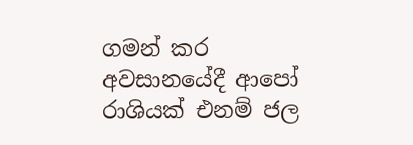ගමන් කර අවසානයේදී ආපෝ රාශියක් එනම් ජල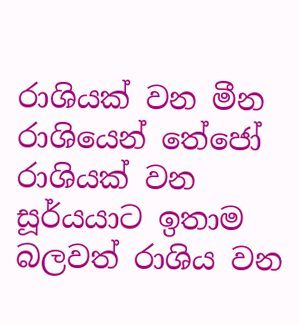රාශියක් වන මීන රාශියෙන් තේජෝ රාශියක් වන සූර්යයාට ඉතාම බලවත් රාශිය වන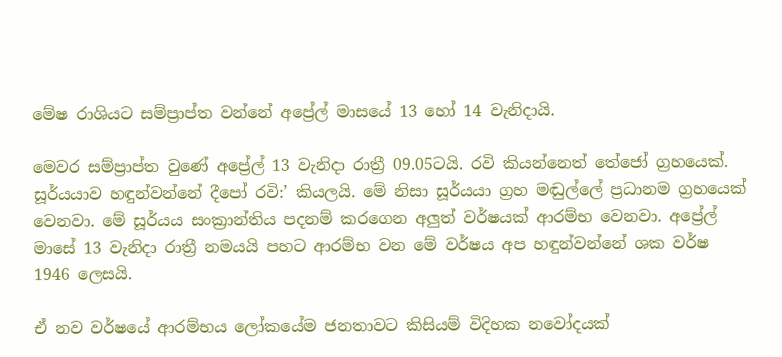මේෂ රාශියට සම්ප්‍රාප්ත වන්නේ අප්‍රේල් මාසයේ 13 හෝ 14 වැනිදායි.

මෙවර සම්ප්‍රාප්ත වුණේ අප්‍රේල් 13 වැනිදා රාත්‍රී 09.05ටයි. රවි කියන්නෙත් තේජෝ ග්‍රහයෙක්. සූර්යයාව හඳුන්වන්නේ දීපෝ රවි:’ කියලයි. මේ නිසා සූර්යයා ග්‍රහ මඬුල්ලේ ප්‍රධානම ග්‍රහයෙක් වෙනවා. මේ සූර්යය සංක්‍රාන්තිය පදනම් කරගෙන අලුත් වර්ෂයක් ආරම්භ වෙනවා. අප්‍රේල් මාසේ 13 වැනිදා රාත්‍රී නමයයි පහට ආරම්භ වන මේ වර්ෂය අප හඳුන්වන්නේ ශක වර්ෂ 1946 ලෙසයි.

ඒ නව වර්ෂයේ ආරම්භය ලෝකයේම ජනතාවට කිසියම් විදිහක නවෝදයක්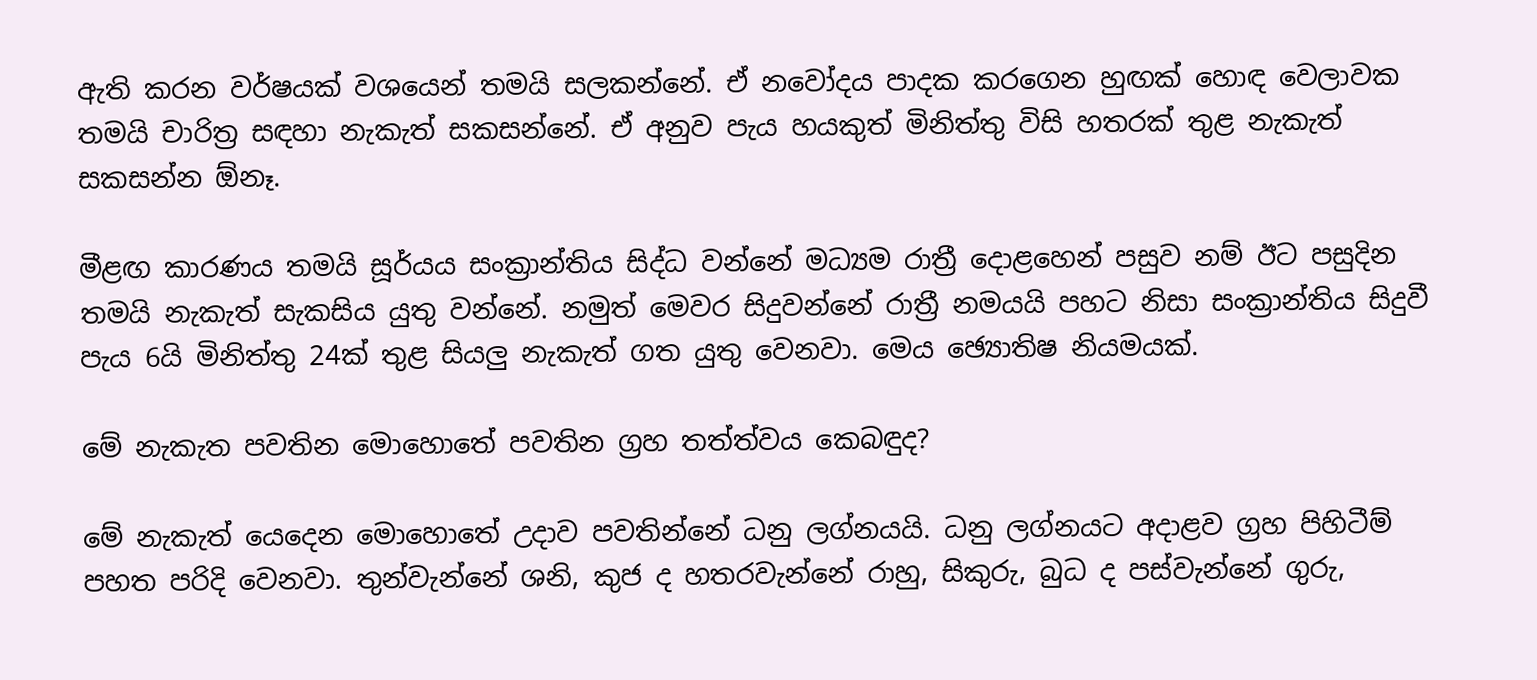ඇති කරන වර්ෂයක් වශයෙන් තමයි සලකන්නේ. ඒ නවෝදය පාදක කරගෙන හුඟක් හොඳ වෙලාවක තමයි චාරිත්‍ර සඳහා නැකැත් සකසන්නේ. ඒ අනුව පැය හයකුත් මිනිත්තු විසි හතරක් තුළ නැකැත් සකසන්න ඕනෑ.

මීළඟ කාරණය තමයි සූර්යය සංක්‍රාන්තිය සිද්ධ වන්නේ මධ්‍යම රාත්‍රී දොළහෙන් පසුව නම් ඊට පසුදින තමයි නැකැත් සැකසිය යුතු වන්නේ. නමුත් මෙවර සිදුවන්නේ රාත්‍රී නමයයි පහට නිසා සංක්‍රාන්තිය සිදුවී පැය 6යි මිනිත්තු 24ක් තුළ සියලු නැකැත් ගත යුතු වෙනවා. මෙය ඡ්‍යොතිෂ නියමයක්.

මේ නැකැත පවතින මොහොතේ පවතින ග්‍රහ තත්ත්වය කෙබඳුද?

මේ නැකැත් යෙදෙන මොහොතේ උදාව පවතින්නේ ධනු ලග්නයයි. ධනු ලග්නයට අදාළව ග්‍රහ පිහිටීම් පහත පරිදි වෙනවා. තුන්වැන්නේ ශනි, කුජ ද හතරවැන්නේ රාහු, සිකුරු, බුධ ද පස්වැන්නේ ගුරු,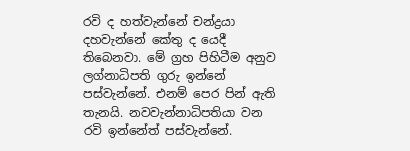රවි ද හත්වැන්නේ චන්ද්‍රයා දහවැන්නේ කේතු ද යෙදී තිබෙනවා. මේ ග්‍රහ පිහිටීම අනුව ලග්නාධිපති ගුරු ඉන්නේ පස්වැන්නේ. එනම් පෙර පින් ඇති තැනයි. නවවැන්නාධිපතියා වන රවි ඉන්නේත් පස්වැන්නේ.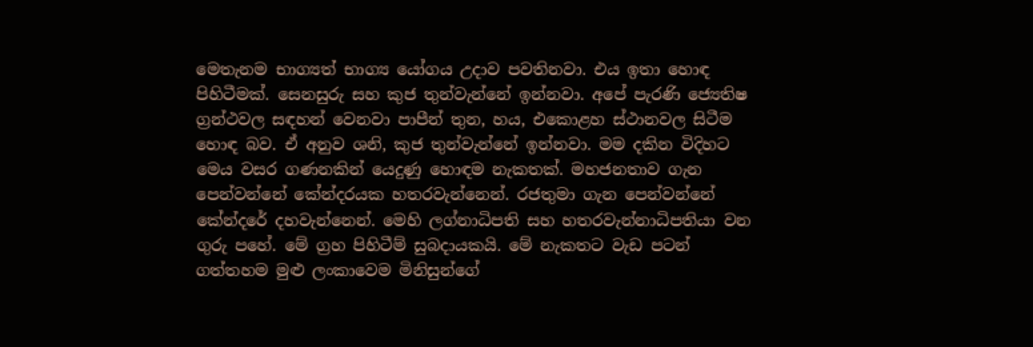මෙතැනම භාග්‍යත් භාග්‍ය යෝගය උදාව පවතිනවා. එය ඉතා හොඳ පිහිටීමක්. සෙනසුරු සහ කුජ තුන්වැන්නේ ඉන්නවා. අපේ පැරණි ජ්‍යෙතිෂ ග්‍රන්ථවල සඳහන් වෙනවා පාපීන් තුන, හය, එකොළහ ස්ථානවල සිටීම හොඳ බව. ඒ අනුව ශනි, කුජ තුන්වැන්නේ ඉන්නවා. මම දකින විදිහට මෙය වසර ගණනකින් යෙදුණු හොඳම නැකතක්. මහජනතාව ගැන පෙන්වන්නේ කේන්දරයක හතරවැන්නෙන්. රජතුමා ගැන පෙන්වන්නේ කේන්දරේ දහවැන්නෙන්. මෙහි ලග්නාධිපති සහ හතරවැන්නාධිපතියා වන ගුරු පහේ. මේ ග්‍රහ පිහිටීම් සුබදායකයි. මේ නැකතට වැඩ පටන් ගත්තහම මුළු ලංකාවෙම මිනිසුන්ගේ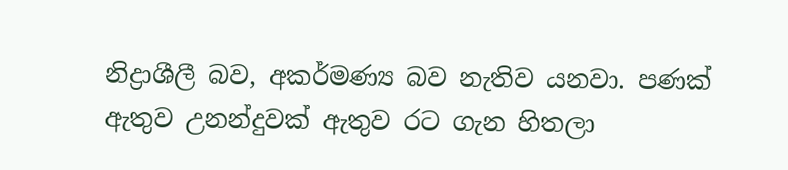නිද්‍රාශීලී බව, අකර්මණ්‍ය බව නැතිව යනවා. පණක් ඇතුව උනන්දුවක් ඇතුව රට ගැන හිතලා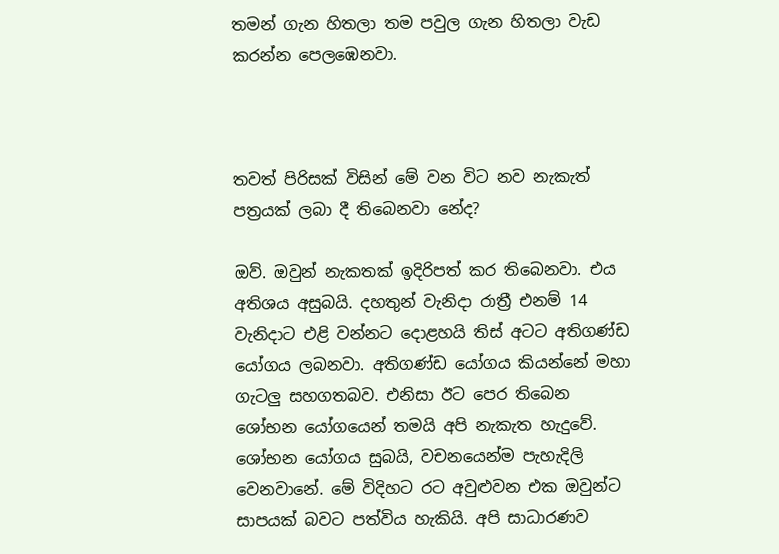තමන් ගැන හිතලා තම පවුල ගැන හිතලා වැඩ කරන්න පෙලඹෙනවා.



තවත් පිරිසක් විසින් මේ වන විට නව නැකැත් පත්‍රයක් ලබා දී තිබෙනවා නේද?

ඔව්. ඔවුන් නැකතක් ඉදිරිපත් කර තිබෙනවා. එය අතිශය අසුබයි. දහතුන් වැනිදා රාත්‍රී එනම් 14 වැනිදාට එළි වන්නට දොළහයි තිස් අටට අතිගණ්ඩ යෝගය ලබනවා. අතිගණ්ඩ යෝගය කියන්නේ මහා ගැටලු සහගතබව. එනිසා ඊට පෙර තිබෙන ශෝභන යෝගයෙන් තමයි අපි නැකැත හැදුවේ. ශෝභන යෝගය සුබයි, වචනයෙන්ම පැහැදිලි වෙනවානේ. මේ විදිහට රට අවුළුවන එක ඔවුන්ට සාපයක් බවට පත්විය හැකියි. අපි සාධාරණව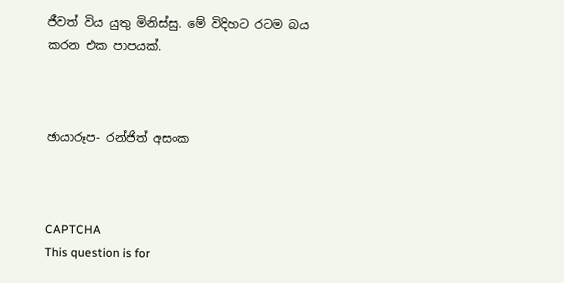ජීවත් විය යුතු මිනිස්සු. මේ විදිහට රටම බය කරන එක පාපයක්.



ඡායාරූප- රන්ජිත් අසංක



CAPTCHA
This question is for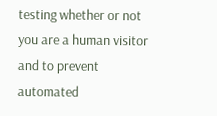testing whether or not you are a human visitor and to prevent automated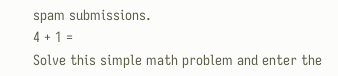spam submissions.
4 + 1 =
Solve this simple math problem and enter the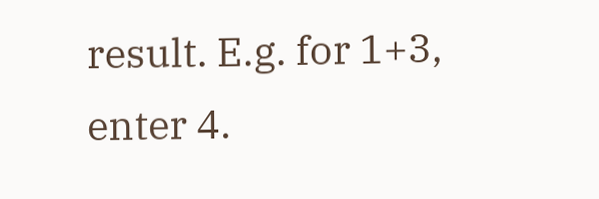result. E.g. for 1+3, enter 4.